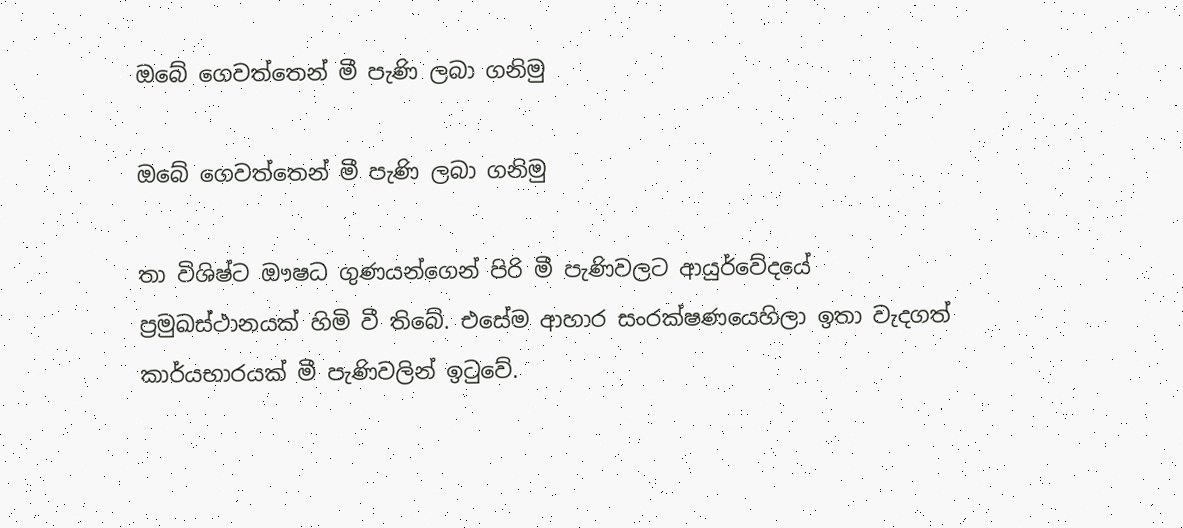ඔබේ ගෙවත්තෙන් මී පැණි ලබා ගනිමු

ඔබේ ගෙවත්තෙන් මී පැණි ලබා ගනිමු

තා විශිෂ්ට ඖෂධ ගුණයන්ගෙන් පිරි මී පැණිවලට ආයුර්වේදයේ ප්‍රමුඛස්ථානයක් හිමි වී තිබේ. එසේම ආහාර සංරක්ෂණයෙහිලා ඉතා වැදගත් කාර්යභාරයක් මී පැණිවලින් ඉටුවේ.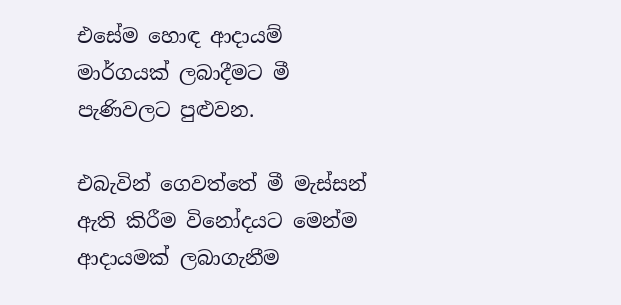එසේම හොඳ ආදායම් මාර්ගයක් ලබාදීමට මී පැණිවලට පුළුවන.

එබැවින් ගෙවත්තේ මී මැස්සන් ඇති කිරීම විනෝදයට මෙන්ම ආදායමක් ලබාගැනීම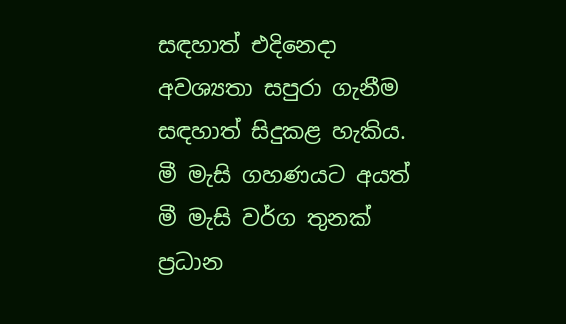සඳහාත් එදිනෙදා අවශ්‍යතා සපුරා ගැනීම සඳහාත් සිදුකළ හැකිය. මී මැසි ගහණයට අයත් මී මැසි වර්ග තුනක් ප්‍රධාන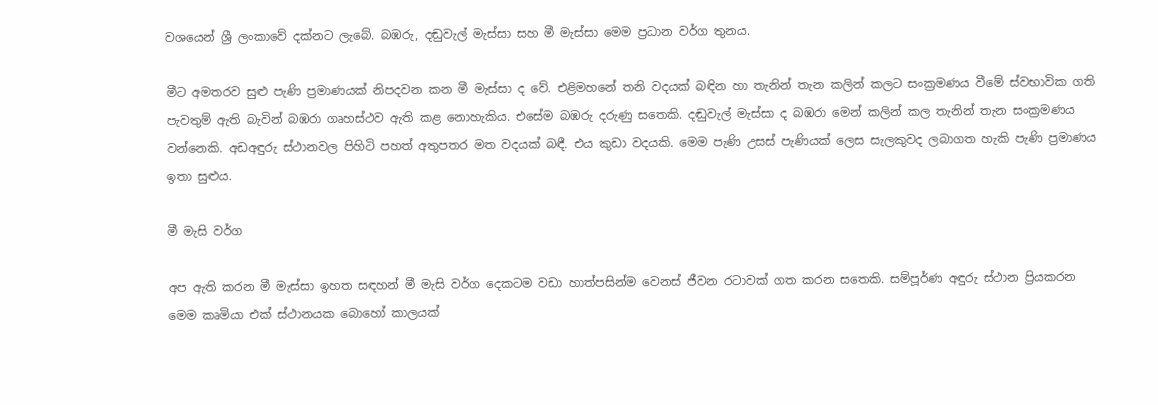වශයෙන් ශ්‍රී ලංකාවේ දක්නට ලැබේ. බඹරු, දඬුවැල් මැස්සා සහ මී මැස්සා මෙම ප්‍රධාන වර්ග තුනය.

මීට අමතරව සුළු පැණි ප්‍රමාණයක් නිපදවන කන මී මැස්සා ද වේ. එළිමහනේ තනි වදයක් බඳින හා තැනින් තැන කලින් කලට සංක්‍රමණය වීමේ ස්වභාවික ගති පැවතුම් ඇති බැවින් බඹරා ගෘහස්ථව ඇති කළ නොහැකිය. එසේම බඹරු දරුණු සතෙකි. දඬුවැල් මැස්සා ද බඹරා මෙන් කලින් කල තැනින් තැන සංක්‍රමණය වන්නෙකි. අඩඅඳුරු ස්ථානවල පිහිටි පහත් අතුපතර මත වදයක් බඳී. එය කුඩා වදයකි. මෙම පැණි උසස් පැණියක් ලෙස සැලකුවද ලබාගත හැකි පැණි ප්‍රමාණය ඉතා සුළුය.

මී මැසි වර්ග

අප ඇති කරන මී මැස්සා ඉහත සඳහන් මී මැසි වර්ග දෙකටම වඩා හාත්පසින්ම වෙනස් ජීවන රටාවක් ගත කරන සතෙකි. සම්පූර්ණ අඳුරු ස්ථාන ප්‍රියකරන මෙම කෘමියා එක් ස්ථානයක බොහෝ කාලයක්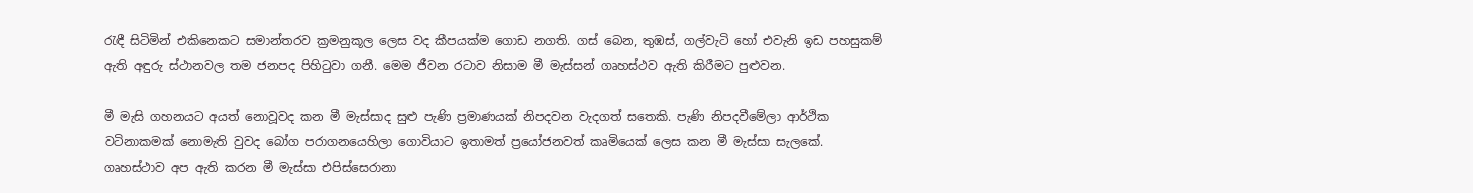රැඳී සිටිමින් එකිනෙකට සමාන්තරව ක්‍රමනුකූල ලෙස වද කීපයක්ම ගොඩ නගති. ගස් බෙන, තුඹස්, ගල්වැටි හෝ එවැනි ඉඩ පහසුකම් ඇති අඳුරු ස්ථානවල තම ජනපද පිහිටුවා ගනී. මෙම ජීවන රටාව නිසාම මී මැස්සන් ගෘහස්ථව ඇති කිරීමට පුළුවන.

මී මැසි ගහනයට අයත් නොවූවද කන මී මැස්සාද සුළු පැණි ප්‍රමාණයක් නිපදවන වැදගත් සතෙකි. පැණි නිපදවීමේලා ආර්ථික වටිනාකමක් නොමැති වුවද බෝග පරාගනයෙහිලා ගොවියාට ඉතාමත් ප්‍රයෝජනවත් කෘමියෙක් ලෙස කන මී මැස්සා සැලකේ. ගෘහස්ථාව අප ඇති කරන මී මැස්සා එපිස්සෙරානා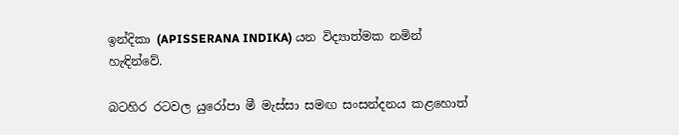ඉන්දිකා (APISSERANA INDIKA) යන විද්‍යාත්මක නමින් හැඳින්වේ.

බටහිර රටවල යුරෝපා මී මැස්සා සමඟ සංසන්දනය කළහොත්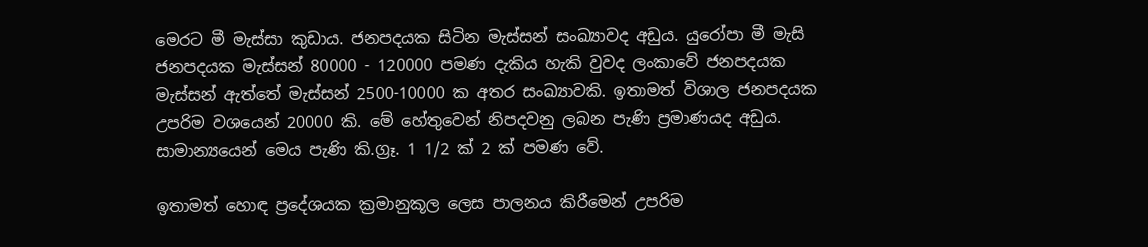මෙරට මී මැස්සා කුඩාය. ජනපදයක සිටින මැස්සන් සංඛ්‍යාවද අඩුය. යුරෝපා මී මැසි ජනපදයක මැස්සන් 80000 - 120000 පමණ දැකිය හැකි වුවද ලංකාවේ ජනපදයක මැස්සන් ඇත්තේ මැස්සන් 2500-10000 ක අතර සංඛ්‍යාවකි. ඉතාමත් විශාල ජනපදයක උපරිම වශයෙන් 20000 කි. මේ හේතුවෙන් නිපදවනු ලබන පැණි ප්‍රමාණයද අඩුය. සාමාන්‍යයෙන් මෙය පැණි කි.ග්‍රෑ. 1 1/2 ක් 2 ක් පමණ වේ.

ඉතාමත් හොඳ ප්‍රදේශයක ක්‍රමානුකූල ලෙස පාලනය කිරීමෙන් උපරිම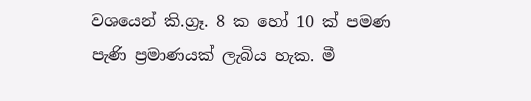වශයෙන් කි.ග්‍රෑ. 8 ක හෝ 10 ක් පමණ පැණි ප්‍රමාණයක් ලැබිය හැක. මී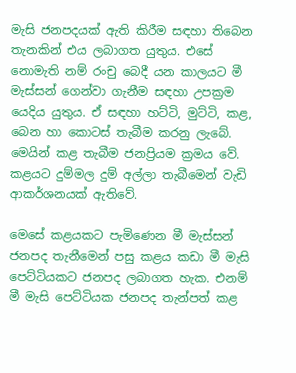මැසි ජනපදයක් ඇති කිරීම සඳහා තිබෙන තැනකින් එය ලබාගත යුතුය. එසේ නොමැති නම් රංචු බෙදී යන කාලයට මී මැස්සන් ගෙන්වා ගැනීම සඳහා උපක්‍රම යෙදිය යුතුය. ඒ සඳහා හට්ටි, මුට්ටි, කළ, බෙන හා කොටස් තැබීම කරනු ලැබේ. මෙයින් කළ තැබීම ජනප්‍රියම ක්‍රමය වේ. කළයට දුම්මල දුම් අල්ලා තැබීමෙන් වැඩි ආකර්ශනයක් ඇතිවේ.

මෙසේ කළයකට පැමිණෙන මී මැස්සන් ජනපද තැනීමෙන් පසු කළය කඩා මී මැසි පෙට්ටියකට ජනපද ලබාගත හැක. එනම් මී මැසි පෙට්ටියක ජනපද තැන්පත් කළ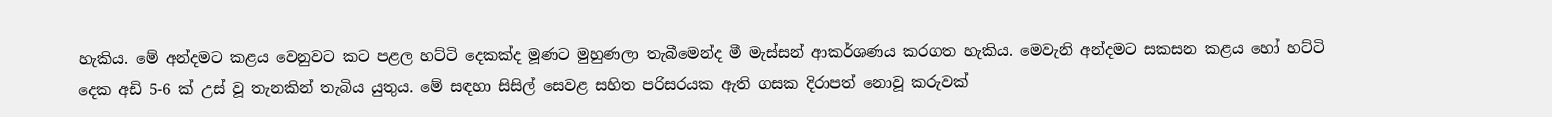හැකිය. මේ අන්දමට කළය වෙනුවට කට පළල හට්ටි දෙකක්ද මූණට මුහුණලා තැබීමෙන්ද මී මැස්සන් ආකර්ශණය කරගත හැකිය. මෙවැනි අන්දමට සකසන කළය හෝ හට්ටි දෙක අඩි 5-6 ක් උස් වූ තැනකින් තැබිය යුතුය. මේ සඳහා සිසිල් සෙවළ සහිත පරිසරයක ඇති ගසක දිරාපත් නොවූ කරුවක්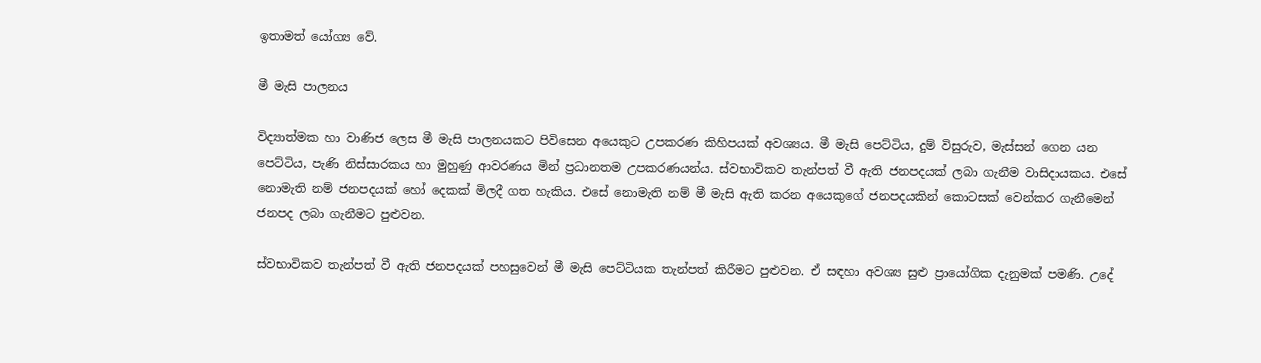ඉතාමත් යෝග්‍ය වේ.

මී මැසි පාලනය

විද්‍යාත්මක හා වාණිජ ලෙස මී මැසි පාලනයකට පිවිසෙන අයෙකුට උපකරණ කිහිපයක් අවශ්‍යය. මී මැසි පෙට්ටිය, දුම් විසුරුව, මැස්සන් ගෙන යන පෙට්ටිය, පැණි නිස්සාරකය හා මුහුණු ආවරණය මින් ප්‍රධානතම උපකරණයන්ය. ස්වභාවිකව තැන්පත් වී ඇති ජනපදයක් ලබා ගැනීම වාසිදායකය. එසේ නොමැති නම් ජනපදයක් හෝ දෙකක් මිලදී ගත හැකිය. එසේ නොමැති නම් මී මැසි ඇති කරන අයෙකුගේ ජනපදයකින් කොටසක් වෙන්කර ගැනීමෙන් ජනපද ලබා ගැනීමට පුළුවන.

ස්වභාවිකව තැන්පත් වී ඇති ජනපදයක් පහසුවෙන් මී මැසි පෙට්ටියක තැන්පත් කිරීමට පුළුවන. ඒ සඳහා අවශ්‍ය සුළු ප්‍රායෝගික දැනුමක් පමණි. උදේ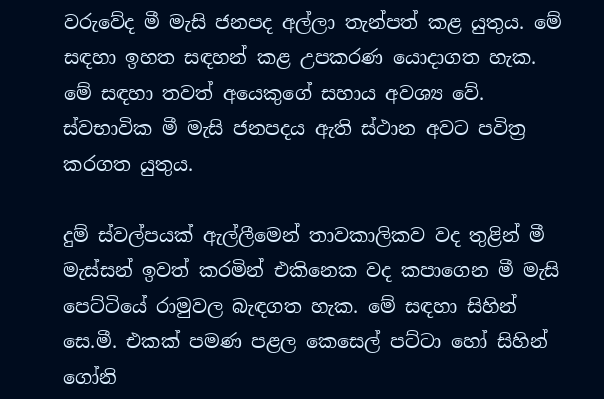වරුවේද මී මැසි ජනපද අල්ලා තැන්පත් කළ යුතුය. මේ සඳහා ඉහත සඳහන් කළ උපකරණ යොදාගත හැක. මේ සඳහා තවත් අයෙකුගේ සහාය අවශ්‍ය වේ. ස්වභාවික මී මැසි ජනපදය ඇති ස්ථාන අවට පවිත්‍ර කරගත යුතුය.

දුම් ස්වල්පයක් ඇල්ලීමෙන් තාවකාලිකව වද තුළින් මී මැස්සන් ඉවත් කරමින් එකිනෙක වද කපාගෙන මී මැසි පෙට්ටියේ රාමුවල බැඳගත හැක. මේ සඳහා සිහින් සෙ.මී. එකක් පමණ පළල කෙසෙල් පට්ටා හෝ සිහින් ගෝනි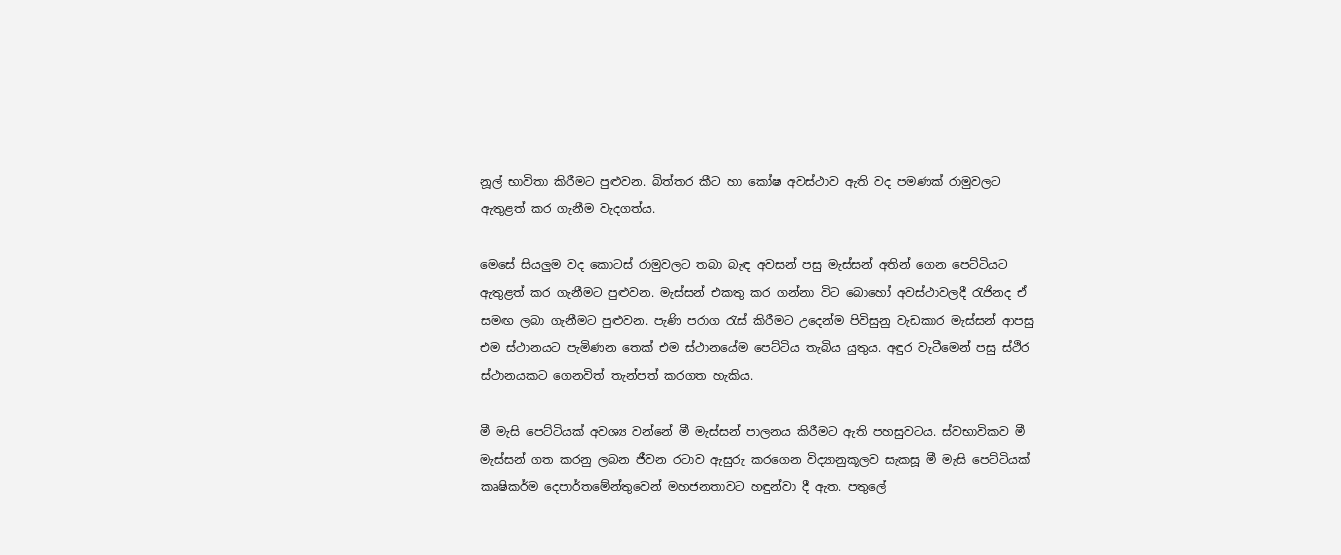නූල් භාවිතා කිරීමට පුළුවන. බිත්තර කීට හා කෝෂ අවස්ථාව ඇති වද පමණක් රාමුවලට ඇතුළත් කර ගැනීම වැදගත්ය.

මෙසේ සියලුම වද කොටස් රාමුවලට තබා බැඳ අවසන් පසු මැස්සන් අතින් ගෙන පෙට්ටියට ඇතුළත් කර ගැනීමට පුළුවන. මැස්සන් එකතු කර ගන්නා විට බොහෝ අවස්ථාවලදී රැජිනද ඒ සමඟ ලබා ගැනීමට පුළුවන. පැණි පරාග රැස් කිරීමට උදෙන්ම පිවිසුනු වැඩකාර මැස්සන් ආපසු එම ස්ථානයට පැමිණන තෙක් එම ස්ථානයේම පෙට්ටිය තැබිය යුතුය. අඳුර වැටීමෙන් පසු ස්ථිර ස්ථානයකට ගෙනවිත් තැන්පත් කරගත හැකිය.

මී මැසි පෙට්ටියක් අවශ්‍ය වන්නේ මී මැස්සන් පාලනය කිරීමට ඇති පහසුවටය. ස්වභාවිකව මී මැස්සන් ගත කරනු ලබන ජීවන රටාව ඇසුරු කරගෙන විද්‍යානුකූලව සැකසූ මී මැසි පෙට්ටියක් කෘෂිකර්ම දෙපාර්තමේන්තුවෙන් මහජනතාවට හඳුන්වා දී ඇත. පතුලේ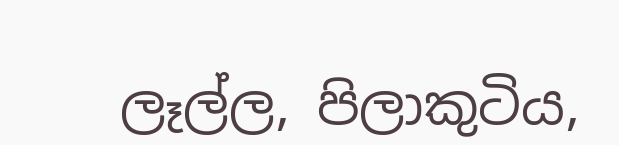ලෑල්ල, පිලාකුටිය,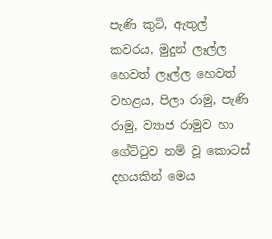පැණි කුටි, ඇතුල් කවරය, මුදුන් ලෑල්ල හෙවත් ලෑල්ල හෙවත් වහළය, පිලා රාමු, පැණි රාමු, ව්‍යාජ රාමුව හා ගේට්ටුව නම් වූ කොටස් දහයකින් මෙය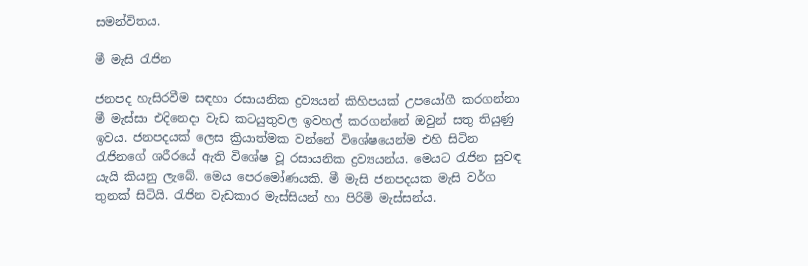සමන්විතය.

මී මැසි රැජින

ජනපද හැසිරවීම සඳහා රසායනික ද්‍රව්‍යයන් කිහිපයක් උපයෝගී කරගන්නා මී මැස්සා එදිනෙදා වැඩ කටයුතුවල ඉවහල් කරගන්නේ ඔවුන් සතු තියුණු ඉවය. ජනපදයක් ලෙස ක්‍රියාත්මක වන්නේ විශේෂයෙන්ම එහි සිටින රැජිනගේ ශරීරයේ ඇති විශේෂ වූ රසායනික ද්‍රව්‍යයන්ය. මෙයට රැජින සුවඳ යැයි කියනු ලැබේ. මෙය පෙරමෝණයකි. මී මැසි ජනපදයක මැසි වර්ග තුනක් සිටියි. රැජින වැඩකාර මැස්සියන් හා පිරිමි මැස්සන්ය.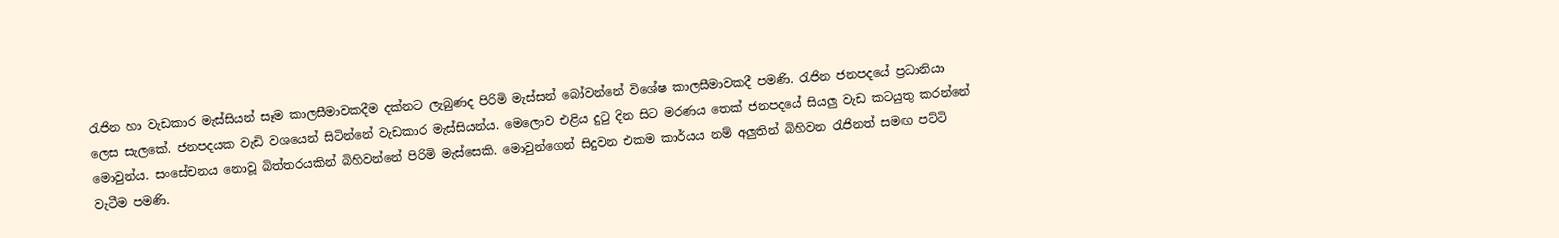රැජින හා වැඩකාර මැස්සියන් සෑම කාලසීමාවකදීම දක්නට ලැබුණද පිරිමි මැස්සන් බෝවන්නේ විශේෂ කාලසීමාවකදී පමණි. රැජින ජනපදයේ ප්‍රධානියා ලෙස සැලකේ. ජනපදයක වැඩි වශයෙන් සිටින්නේ වැඩකාර මැස්සියන්ය. මෙලොව එළිය දුටු දින සිට මරණය තෙක් ජනපදයේ සියලු වැඩ කටයුතු කරන්නේ මොවුන්ය. සංසේචනය නොවූ බිත්තරයකින් බිහිවන්නේ පිරිමි මැස්සෙකි. මොවුන්ගෙන් සිදුවන එකම කාර්යය නම් අලුතින් බිහිවන රැජිනත් සමඟ පට්ටි වැටීම පමණි.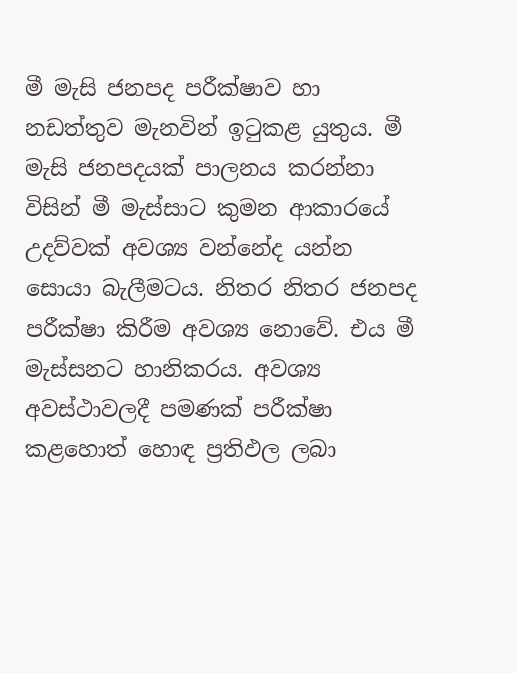මී මැසි ජනපද පරීක්ෂාව හා නඩත්තුව මැනවින් ඉටුකළ යුතුය. මී මැසි ජනපදයක් පාලනය කරන්නා විසින් මී මැස්සාට කුමන ආකාරයේ උදව්වක් අවශ්‍ය වන්නේද යන්න සොයා බැලීමටය. නිතර නිතර ජනපද පරීක්ෂා කිරීම අවශ්‍ය නොවේ. එය මී මැස්සනට හානිකරය. අවශ්‍ය අවස්ථාවලදී පමණක් පරීක්ෂා කළහොත් හොඳ ප්‍රතිඵල ලබා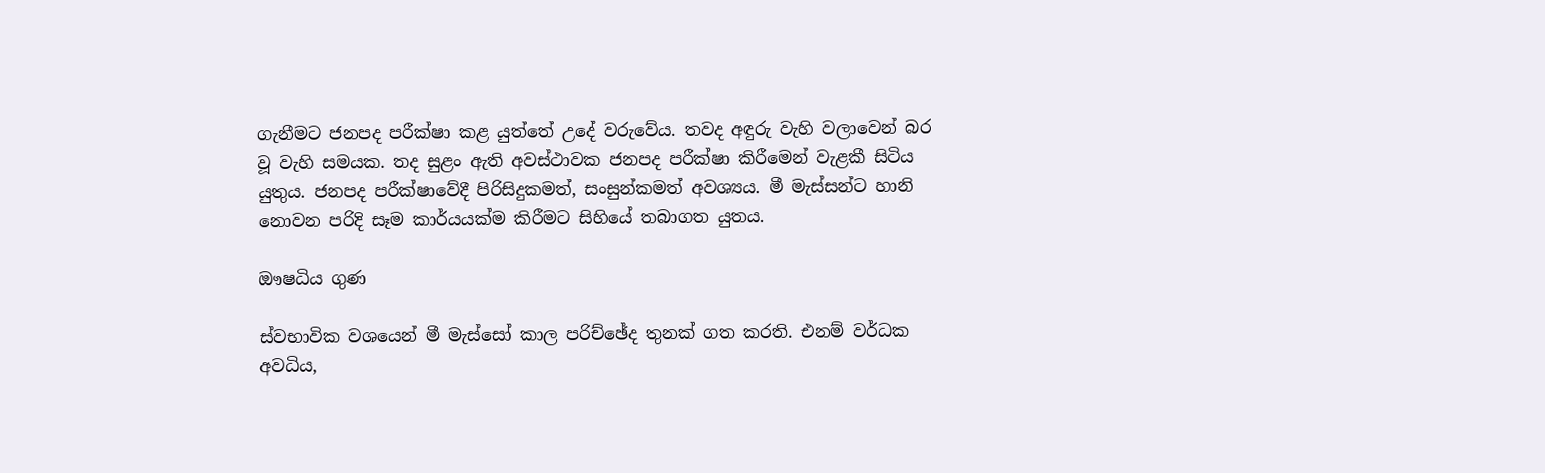ගැනීමට ජනපද පරීක්ෂා කළ යුත්තේ උදේ වරුවේය. තවද අඳුරු වැහි වලාවෙන් බර වූ වැහි සමයක. තද සුළං ඇති අවස්ථාවක ජනපද පරීක්ෂා කිරීමෙන් වැළකී සිටිය යුතුය. ජනපද පරීක්ෂාවේදී පිරිසිදුකමත්, සංසුන්කමත් අවශ්‍යය. මී මැස්සන්ට හානි නොවන පරිදි සෑම කාර්යයක්ම කිරීමට සිහියේ තබාගත යුතය.

ඖෂධිය ගුණ

ස්වභාවික වශයෙන් මී මැස්සෝ කාල පරිච්ඡේද තුනක් ගත කරති. එනම් වර්ධක අවධිය,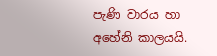පැණි වාරය හා අහේනි කාලයයි.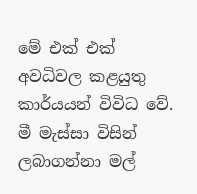මේ එක් එක් අවධිවල කළයුතු කාර්යයන් විවිධ වේ. මී මැස්සා විසින් ලබාගන්නා මල්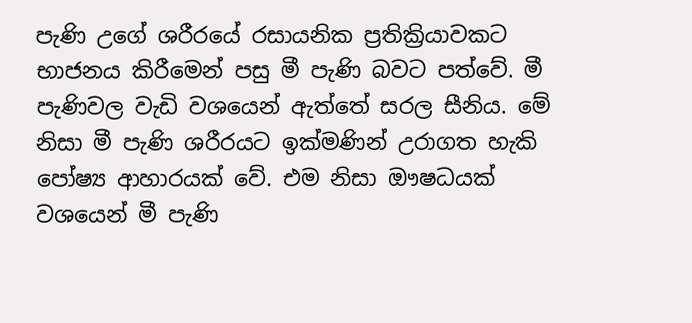පැණි උගේ ශරීරයේ රසායනික ප්‍රතික්‍රියාවකට භාජනය කිරීමෙන් පසු මී පැණි බවට පත්වේ. මී පැණිවල වැඩි වශයෙන් ඇත්තේ සරල සීනිය. මේ නිසා මී පැණි ශරීරයට ඉක්මණින් උරාගත හැකි පෝෂ්‍ය ආහාරයක් වේ. එම නිසා ඖෂධයක් වශයෙන් මී පැණි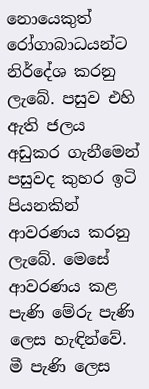නොයෙකුත් රෝගාබාධයන්ට නිර්දේශ කරනු ලැබේ. පසුව එහි ඇති ජලය අඩුකර ගැනීමෙන් පසුවද කුහර ඉටි පියනකින් ආවරණය කරනු ලැබේ. මෙසේ ආවරණය කළ පැණි මේරු පැණි ලෙස හැඳින්වේ. මී පැණි ලෙස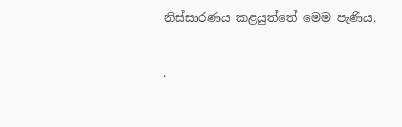නිස්සාරණය කළයුත්තේ මෙම පැණිය.

.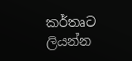කර්තෘට ලියන්න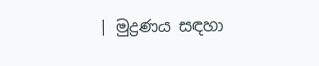| මුද්‍රණය සඳහා